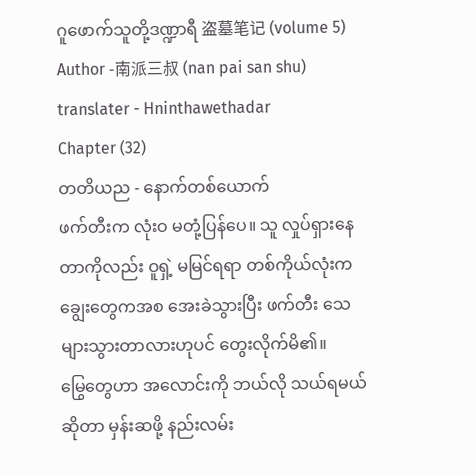ဂူဖောက်သူတို့ဒဏ္ဍာရီ 盗墓笔记 (volume 5)
Author -南派三叔 (nan pai san shu)
translater - Hninthawethadar
Chapter (32)
တတိယည - နောက်တစ်ယောက်
ဖက်တီးက လုံးဝ မတုံ့ပြန်ပေ။ သူ လှုပ်ရှားနေတာကိုလည်း ဝူရှဲ့ မမြင်ရရာ တစ်ကိုယ်လုံးက ချွေးတွေကအစ အေးခဲသွားပြီး ဖက်တီး သေများသွားတာလားဟုပင် တွေးလိုက်မိ၏။
မြွေတွေဟာ အလောင်းကို ဘယ်လို သယ်ရမယ်ဆိုတာ မှန်းဆဖို့ နည်းလမ်း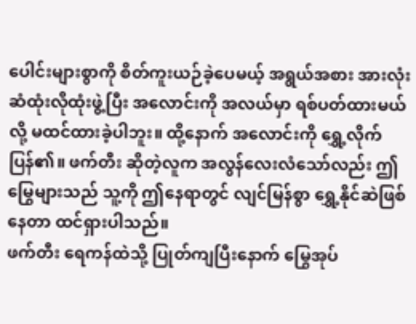ပေါင်းများစွာကို စိတ်ကူးယဉ်ခဲ့ပေမယ့် အရွယ်အစား အားလုံး ဆံထုံးလိုထုံးဖွဲ့ပြီး အလောင်းကို အလယ်မှာ ရစ်ပတ်ထားမယ်လို့ မထင်ထားခဲ့ပါဘူး။ ထို့နောက် အလောင်းကို ရွှေ့လိုက်ပြန်၏။ ဖက်တီး ဆိုတဲ့လူက အလွန်လေးလံသော်လည်း ဤမြွေများသည် သူ့ကို ဤနေရာတွင် လျင်မြန်စွာ ရွှေ့နိုင်ဆဲဖြစ်နေတာ ထင်ရှားပါသည်။
ဖက်တီး ရေကန်ထဲသို့ ပြုတ်ကျပြီးနောက် မြွေအုပ်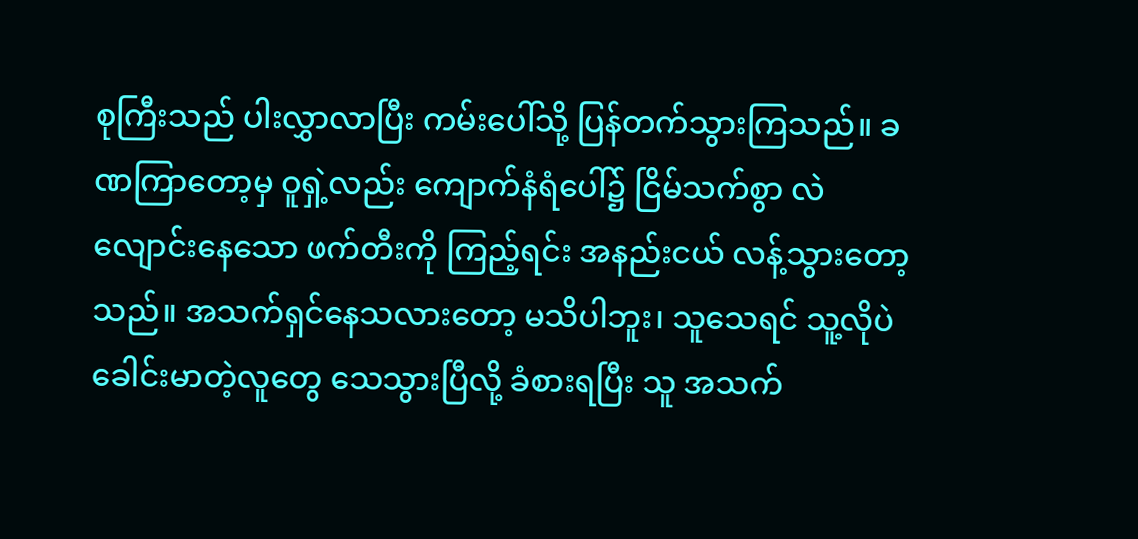စုကြီးသည် ပါးလွှာလာပြီး ကမ်းပေါ်သို့ ပြန်တက်သွားကြသည်။ ခဏကြာတော့မှ ဝူရှဲ့လည်း ကျောက်နံရံပေါ်၌ ငြိမ်သက်စွာ လဲလျောင်းနေသော ဖက်တီးကို ကြည့်ရင်း အနည်းငယ် လန့်သွားတော့သည်။ အသက်ရှင်နေသလားတော့ မသိပါဘူး၊ သူသေရင် သူ့လိုပဲ ခေါင်းမာတဲ့လူတွေ သေသွားပြီလို့ ခံစားရပြီး သူ အသက်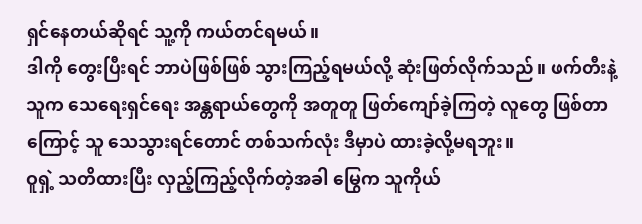ရှင်နေတယ်ဆိုရင် သူ့ကို ကယ်တင်ရမယ်။
ဒါကို တွေးပြီးရင် ဘာပဲဖြစ်ဖြစ် သွားကြည့်ရမယ်လို့ ဆုံးဖြတ်လိုက်သည်။ ဖက်တီးနဲ့ သူက သေရေးရှင်ရေး အန္တရာယ်တွေကို အတူတူ ဖြတ်ကျော်ခဲ့ကြတဲ့ လူတွေ ဖြစ်တာကြောင့် သူ သေသွားရင်တောင် တစ်သက်လုံး ဒီမှာပဲ ထားခဲ့လို့မရဘူး။
ဝူရှဲ့ သတိထားပြီး လှည့်ကြည့်လိုက်တဲ့အခါ မြွေက သူကိုယ်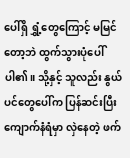ပေါ်ရှိ ရွှံ့တွေကြောင့် မမြင်တော့ဘဲ ထွက်သွားပုံပေါ်ပါ၏။ သို့နှင့် သူလည်း နွယ်ပင်တွေပေါ်က ပြန်ဆင်းပြီး ကျောက်နံရံမှာ လှဲနေတဲ့ ဖက်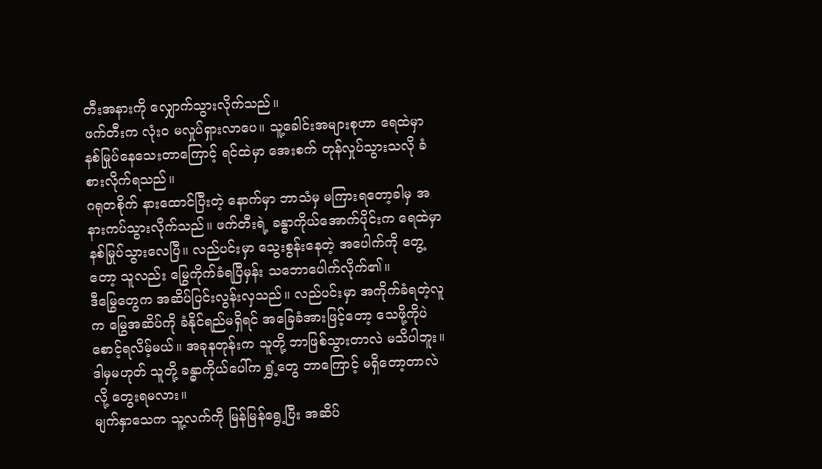တီးအနားကို လျှောက်သွားလိုက်သည်။
ဖက်တီးက လုံးဝ မလှုပ်ရှားလာပေ။ သူ့ခေါင်းအများစုဟာ ရေထဲမှာ နစ်မြုပ်နေသေးတာကြောင့် ရင်ထဲမှာ အေးစက် တုန်လှုပ်သွားသလို ခံစားလိုက်ရသည်။
ဂရုတစိုက် နားထောင်ပြီးတဲ့ နောက်မှာ ဘာသံမှ မကြားရတော့ခါမှ အနားကပ်သွားလိုက်သည်။ ဖက်တီးရဲ့ ခန္ဓာကိုယ်အောက်ပိုင်းက ရေထဲမှာ နစ်မြုပ်သွားလေပြီ။ လည်ပင်းမှာ သွေးစွန်းနေတဲ့ အပေါက်ကို တွေ့တော့ သူလည်း မြွေကိုက်ခံရပြီမှန်း သဘောပေါက်လိုက်၏။
ဒီမြွေတွေက အဆိပ်ပြင်းလွန်းလှသည်။ လည်ပင်းမှာ အကိုက်ခံရတဲ့လူက မြွေအဆိပ်ကို ခံနိုင်ရည်မရှိရင် အခြေခံအားဖြင့်တော့ သေဖို့ကိုပဲ စောင့်ရလိမ့်မယ်။ အခုနတုန်းက သူတို့ ဘာဖြစ်သွားတာလဲ မသိပါဘူး။ ဒါမှမဟုတ် သူတို့ ခန္ဓာကိုယ်ပေါ်က ရွှံ့တွေ ဘာကြောင့် မရှိတော့တာလဲလို့ တွေးရမလား။
မျက်နှာသေက သူ့လက်ကို မြန်မြန်ရွေ့ပြီး အဆိပ်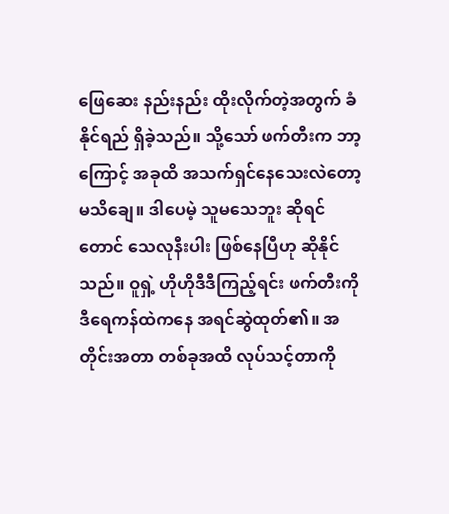ဖြေဆေး နည်းနည်း ထိုးလိုက်တဲ့အတွက် ခံနိုင်ရည် ရှိခဲ့သည်။ သို့သော် ဖက်တီးက ဘာ့ကြောင့် အခုထိ အသက်ရှင်နေသေးလဲတော့ မသိချေ။ ဒါပေမဲ့ သူမသေဘူး ဆိုရင်တောင် သေလုနီးပါး ဖြစ်နေပြီဟု ဆိုနိုင်သည်။ ဝူရှဲ့ ဟိုဟိုဒီဒီကြည့်ရင်း ဖက်တီးကို ဒီရေကန်ထဲကနေ အရင်ဆွဲထုတ်၏။ အတိုင်းအတာ တစ်ခုအထိ လုပ်သင့်တာကို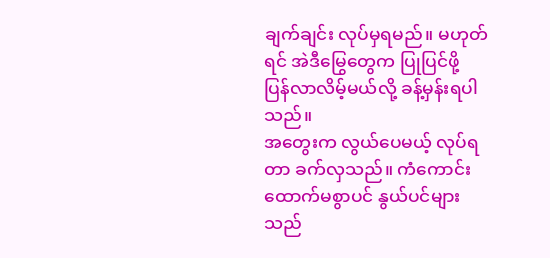ချက်ချင်း လုပ်မှရမည်။ မဟုတ်ရင် အဲဒီမြွေတွေက ပြုပြင်ဖို့ ပြန်လာလိမ့်မယ်လို့ ခန့်မှန်းရပါသည်။
အတွေးက လွယ်ပေမယ့် လုပ်ရတာ ခက်လှသည်။ ကံကောင်းထောက်မစွာပင် နွယ်ပင်များသည်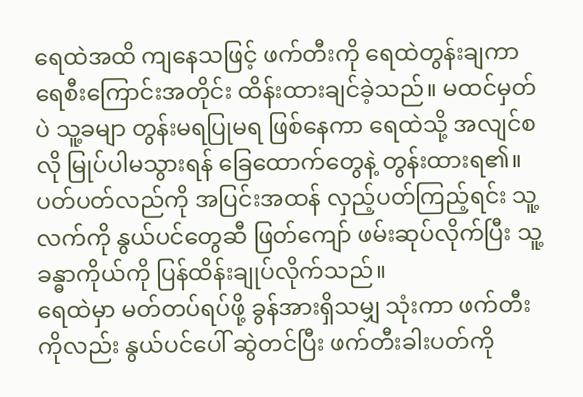ရေထဲအထိ ကျနေသဖြင့် ဖက်တီးကို ရေထဲတွန်းချကာ ရေစီးကြောင်းအတိုင်း ထိန်းထားချင်ခဲ့သည်။ မထင်မှတ်ပဲ သူ့ခမျာ တွန်းမရပြုမရ ဖြစ်နေကာ ရေထဲသို့ အလျင်စလို မြုပ်ပါမသွားရန် ခြေထောက်တွေနဲ့ တွန်းထားရ၏။ ပတ်ပတ်လည်ကို အပြင်းအထန် လှည့်ပတ်ကြည့်ရင်း သူ့လက်ကို နွယ်ပင်တွေဆီ ဖြတ်ကျော် ဖမ်းဆုပ်လိုက်ပြီး သူ့ခန္ဓာကိုယ်ကို ပြန်ထိန်းချုပ်လိုက်သည်။
ရေထဲမှာ မတ်တပ်ရပ်ဖို့ ခွန်အားရှိသမျှ သုံးကာ ဖက်တီးကိုလည်း နွယ်ပင်ပေါ် ဆွဲတင်ပြီး ဖက်တီးခါးပတ်ကို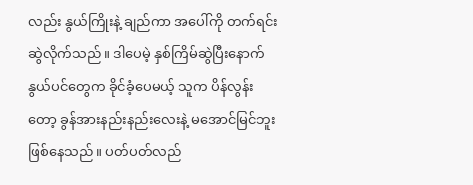လည်း နွယ်ကြိုးနဲ့ ချည်ကာ အပေါ်ကို တက်ရင်း ဆွဲလိုက်သည်။ ဒါပေမဲ့ နှစ်ကြိမ်ဆွဲပြီးနောက် နွယ်ပင်တွေက ခိုင်ခံ့ပေမယ့် သူက ပိန်လွန်းတော့ ခွန်အားနည်းနည်းလေးနဲ့ မအောင်မြင်ဘူး ဖြစ်နေသည်။ ပတ်ပတ်လည်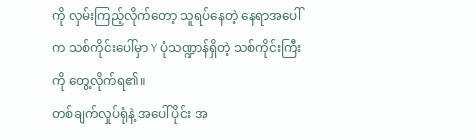ကို လှမ်းကြည့်လိုက်တော့ သူရပ်နေတဲ့ နေရာအပေါ်က သစ်ကိုင်းပေါ်မှာ Y ပုံသဏ္ဍာန်ရှိတဲ့ သစ်ကိုင်းကြီးကို တွေ့လိုက်ရ၏။
တစ်ချက်လှုပ်ရုံနဲ့ အပေါ်ပိုင်း အ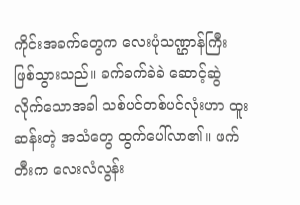ကိုင်းအခက်တွေက လေးပုံသဏ္ဌာန်ကြီး ဖြစ်သွားသည်။ ခက်ခက်ခဲခဲ ဆောင့်ဆွဲလိုက်သောအခါ သစ်ပင်တစ်ပင်လုံးဟာ ထူးဆန်းတဲ့ အသံတွေ ထွက်ပေါ်လာ၏။ ဖက်တီးက လေးလံလွန်း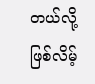တယ်လို့ ဖြစ်လိမ့်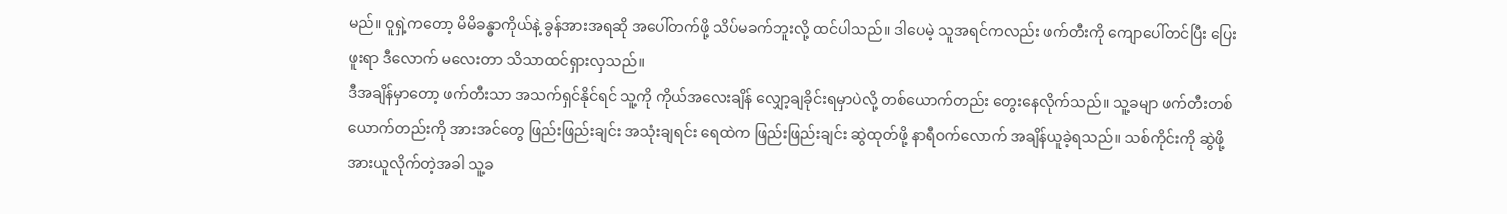မည်။ ဝူရှဲ့ကတော့ မိမိခန္ဓာကိုယ်နဲ့ ခွန်အားအရဆို အပေါ်တက်ဖို့ သိပ်မခက်ဘူးလို့ ထင်ပါသည်။ ဒါပေမဲ့ သူအရင်ကလည်း ဖက်တီးကို ကျောပေါ်တင်ပြီး ပြေးဖူးရာ ဒီလောက် မလေးတာ သိသာထင်ရှားလှသည်။
ဒီအချိန်မှာတော့ ဖက်တီးသာ အသက်ရှင်နိုင်ရင် သူ့ကို ကိုယ်အလေးချိန် လျှော့ချခိုင်းရမှာပဲလို့ တစ်ယောက်တည်း တွေးနေလိုက်သည်။ သူ့ခမျာ ဖက်တီးတစ်ယောက်တည်းကို အားအင်တွေ ဖြည်းဖြည်းချင်း အသုံးချရင်း ရေထဲက ဖြည်းဖြည်းချင်း ဆွဲထုတ်ဖို့ နာရီဝက်လောက် အချိန်ယူခဲ့ရသည်။ သစ်ကိုင်းကို ဆွဲဖို့ အားယူလိုက်တဲ့အခါ သူ့ခ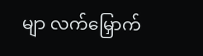မျာ လက်မြှောက်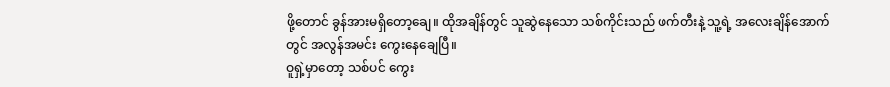ဖို့တောင် ခွန်အားမရှိတော့ချေ။ ထိုအချိန်တွင် သူဆွဲနေသော သစ်ကိုင်းသည် ဖက်တီးနဲ့ သူ့ရဲ့ အလေးချိန်အောက်တွင် အလွန်အမင်း ကွေးနေချေပြီ။
ဝူရှဲ့မှာတော့ သစ်ပင် ကွေး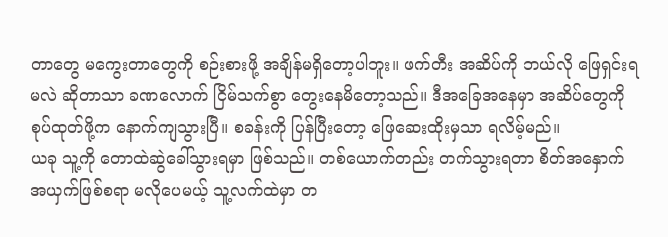တာတွေ မကွေးတာတွေကို စဉ်းစားဖို့ အချိန်မရှိတော့ပါဘူး။ ဖက်တီး အဆိပ်ကို ဘယ်လို ဖြေရှင်းရမလဲ ဆိုတာသာ ခဏလောက် ငြိမ်သက်စွာ တွေးနေမိတော့သည်။ ဒီအခြေအနေမှာ အဆိပ်တွေကို စုပ်ထုတ်ဖို့က နောက်ကျသွားပြီ။ စခန်းကို ပြန်ပြီးတော့ ဖြေဆေးထိုးမှသာ ရလိမ့်မည်။
ယခု သူ့ကို တောထဲဆွဲခေါ်သွားရမှာ ဖြစ်သည်။ တစ်ယောက်တည်း တက်သွားရတာ စိတ်အနှောက်အယှက်ဖြစ်စရာ မလိုပေမယ့် သူ့လက်ထဲမှာ တ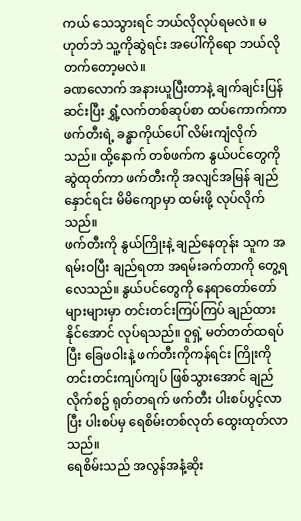ကယ် သေသွားရင် ဘယ်လိုလုပ်ရမလဲ။ မဟုတ်ဘဲ သူ့ကိုဆွဲရင်း အပေါ်ကိုရော ဘယ်လိုတက်တော့မလဲ။
ခဏလောက် အနားယူပြီးတာနဲ့ ချက်ချင်းပြန်ဆင်းပြီး ရွှံ့လက်တစ်ဆုပ်စာ ထပ်ကောက်ကာ ဖက်တီးရဲ့ ခန္ဓာကိုယ်ပေါ် လိမ်းကျံလိုက်သည်။ ထို့နောက် တစ်ဖက်က နွယ်ပင်တွေကို ဆွဲထုတ်ကာ ဖက်တီးကို အလျင်အမြန် ချည်နှောင်ရင်း မိမိကျောမှာ ထမ်းဖို့ လုပ်လိုက်သည်။
ဖက်တီးကို နွယ်ကြိုးနဲ့ ချည်နေတုန်း သူက အရမ်းဝပြီး ချည်ရတာ အရမ်းခက်တာကို တွေ့ရလေသည်။ နွယ်ပင်တွေကို နေရာတော်တော်များများမှာ တင်းတင်းကြပ်ကြပ် ချည်ထားနိုင်အောင် လုပ်ရသည်။ ဝူရှဲ့ မတ်တတ်ထရပ်ပြီး ခြေဖဝါးနဲ့ ဖက်တီးကိုကန်ရင်း ကြိုးကို တင်းတင်းကျပ်ကျပ် ဖြစ်သွားအောင် ချည်လိုက်စဥ် ရုတ်တရက် ဖက်တီး ပါးစပ်ပွင့်လာပြီး ပါးစပ်မှ ရေစိမ်းတစ်လုတ် ထွေးထုတ်လာသည်။
ရေစိမ်းသည် အလွန်အနံ့ဆိုး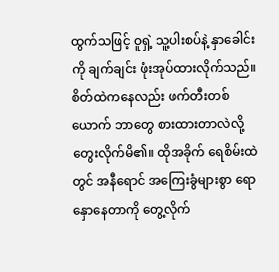ထွက်သဖြင့် ဝူရှဲ့ သူ့ပါးစပ်နဲ့ နှာခေါင်းကို ချက်ချင်း ဖုံးအုပ်ထားလိုက်သည်။ စိတ်ထဲကနေလည်း ဖက်တီးတစ်ယောက် ဘာတွေ စားထားတာလဲလို့ တွေးလိုက်မိ၏။ ထိုအခိုက် ရေစိမ်းထဲတွင် အနီရောင် အကြေးခွံများစွာ ရောနှောနေတာကို တွေ့လိုက်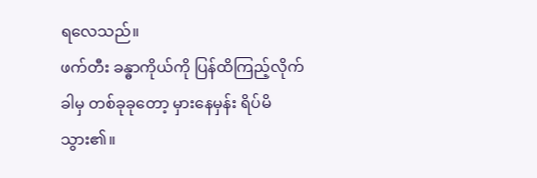ရလေသည်။
ဖက်တီး ခန္ဓာကိုယ်ကို ပြန်ထိကြည့်လိုက်ခါမှ တစ်ခုခုတော့ မှားနေမှန်း ရိပ်မိသွား၏။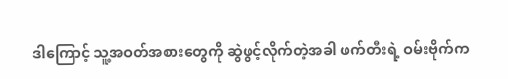ဒါကြောင့် သူ့အဝတ်အစားတွေကို ဆွဲဖွင့်လိုက်တဲ့အခါ ဖက်တီးရဲ့ ဝမ်းဗိုက်က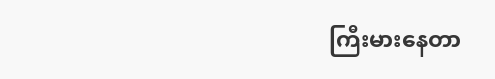ကြီးမားနေတာ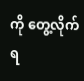ကို တွေ့လိုက်ရ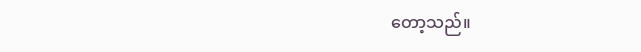တော့သည်။